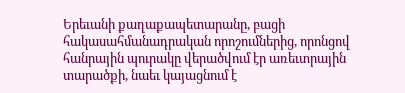Երեւանի քաղաքապետարանը, բացի հակասահմանադրական որոշումներից, որոնցով հանրային պուրակը վերածվում էր առեւտրային տարածքի, նաեւ կայացնում է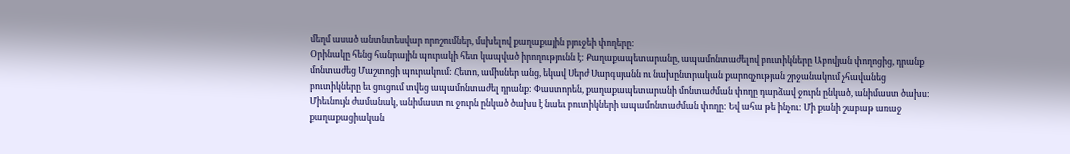մեղմ ասած անտնտեսվար որոշումներ, մսխելով քաղաքային բյուջեի փողերը:
Օրինակը հենց հանրային պուրակի հետ կապված իրողությունն է: Քաղաքապետարանը, ապամոնտաժելով բուտիկները Աբովյան փողոցից, դրանք մոնտաժեց Մաշտոցի պուրակում: Հետո, ամիսներ անց, եկավ Սերժ Սարգսյանն ու նախընտրական քարոզչության շրջանակում չհավանեց բուտիկները եւ ցուցում տվեց ապամոնտաժել դրանք: Փաստորեն, քաղաքապետարանի մոնտաժման փողը դարձավ ջուրն ընկած, անիմաստ ծախս:
Միեւնույն ժամանակ, անիմաստ ու ջուրն ընկած ծախս է նաեւ բուտիկների ապամոնտաժման փողը: Եվ ահա թե ինչու: Մի քանի շաբաթ առաջ քաղաքացիական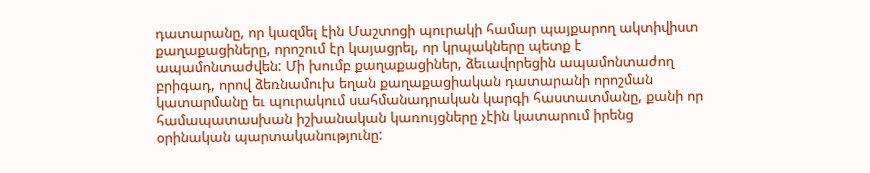դատարանը, որ կազմել էին Մաշտոցի պուրակի համար պայքարող ակտիվիստ քաղաքացիները, որոշում էր կայացրել, որ կրպակները պետք է ապամոնտաժվեն: Մի խումբ քաղաքացիներ, ձեւավորեցին ապամոնտաժող բրիգադ, որով ձեռնամուխ եղան քաղաքացիական դատարանի որոշման կատարմանը եւ պուրակում սահմանադրական կարգի հաստատմանը, քանի որ համապատասխան իշխանական կառույցները չէին կատարում իրենց օրինական պարտականությունը: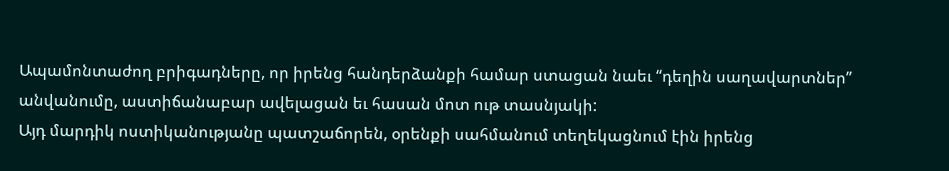Ապամոնտաժող բրիգադները, որ իրենց հանդերձանքի համար ստացան նաեւ “դեղին սաղավարտներ” անվանումը, աստիճանաբար ավելացան եւ հասան մոտ ութ տասնյակի:
Այդ մարդիկ ոստիկանությանը պատշաճորեն, օրենքի սահմանում տեղեկացնում էին իրենց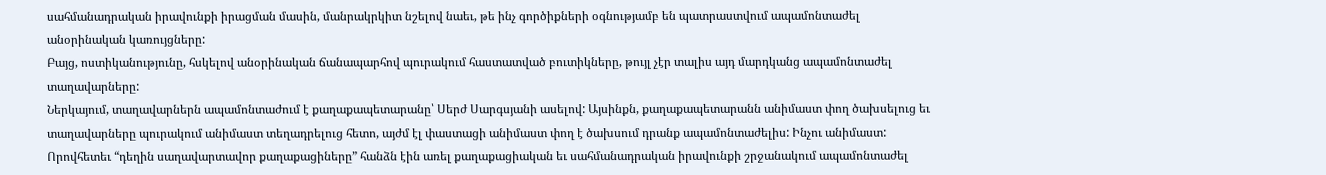սահմանադրական իրավունքի իրացման մասին, մանրակրկիտ նշելով նաեւ, թե ինչ գործիքների օգնությամբ են պատրաստվում ապամոնտաժել անօրինական կառույցները:
Բայց, ոստիկանությունը, հսկելով անօրինական ճանապարհով պուրակում հաստատված բուտիկները, թույլ չէր տալիս այդ մարդկանց ապամոնտաժել տաղավարները:
Ներկայում, տաղավարներն ապամոնտաժում է քաղաքապետարանը՝ Սերժ Սարգսյանի ասելով: Այսինքն, քաղաքապետարանն անիմաստ փող ծախսելուց եւ տաղավարները պուրակում անիմաստ տեղադրելուց հետո, այժմ էլ փաստացի անիմաստ փող է ծախսում դրանք ապամոնտաժելիս: Ինչու անիմաստ: Որովհետեւ “դեղին սաղավարտավոր քաղաքացիները” հանձն էին առել քաղաքացիական եւ սահմանադրական իրավունքի շրջանակում ապամոնտաժել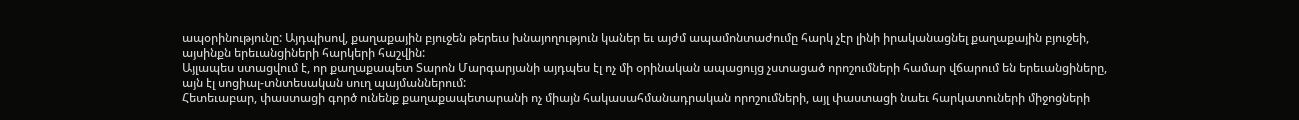ապօրինությունը: Այդպիսով, քաղաքային բյուջեն թերեւս խնայողություն կաներ եւ այժմ ապամոնտաժումը հարկ չէր լինի իրականացնել քաղաքային բյուջեի, այսինքն երեւանցիների հարկերի հաշվին:
Այլապես ստացվում է, որ քաղաքապետ Տարոն Մարգարյանի այդպես էլ ոչ մի օրինական ապացույց չստացած որոշումների համար վճարում են երեւանցիները, այն էլ սոցիալ-տնտեսական սուղ պայմաններում:
Հետեւաբար, փաստացի գործ ունենք քաղաքապետարանի ոչ միայն հակասահմանադրական որոշումների, այլ փաստացի նաեւ հարկատուների միջոցների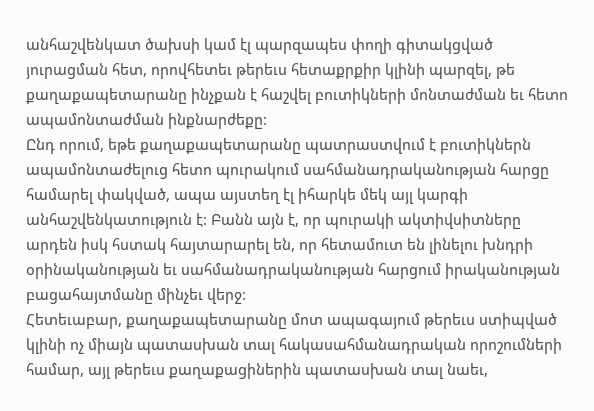անհաշվենկատ ծախսի կամ էլ պարզապես փողի գիտակցված յուրացման հետ, որովհետեւ թերեւս հետաքրքիր կլինի պարզել, թե քաղաքապետարանը ինչքան է հաշվել բուտիկների մոնտաժման եւ հետո ապամոնտաժման ինքնարժեքը:
Ընդ որում, եթե քաղաքապետարանը պատրաստվում է բուտիկներն ապամոնտաժելուց հետո պուրակում սահմանադրականության հարցը համարել փակված, ապա այստեղ էլ իհարկե մեկ այլ կարգի անհաշվենկատություն է: Բանն այն է, որ պուրակի ակտիվսիտները արդեն իսկ հստակ հայտարարել են, որ հետամուտ են լինելու խնդրի օրինականության եւ սահմանադրականության հարցում իրականության բացահայտմանը մինչեւ վերջ:
Հետեւաբար, քաղաքապետարանը մոտ ապագայում թերեւս ստիպված կլինի ոչ միայն պատասխան տալ հակասահմանադրական որոշումների համար, այլ թերեւս քաղաքացիներին պատասխան տալ նաեւ,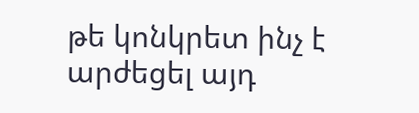թե կոնկրետ ինչ է արժեցել այդ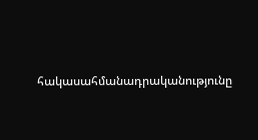հակասահմանադրականությունը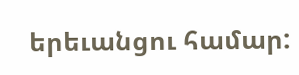երեւանցու համար: